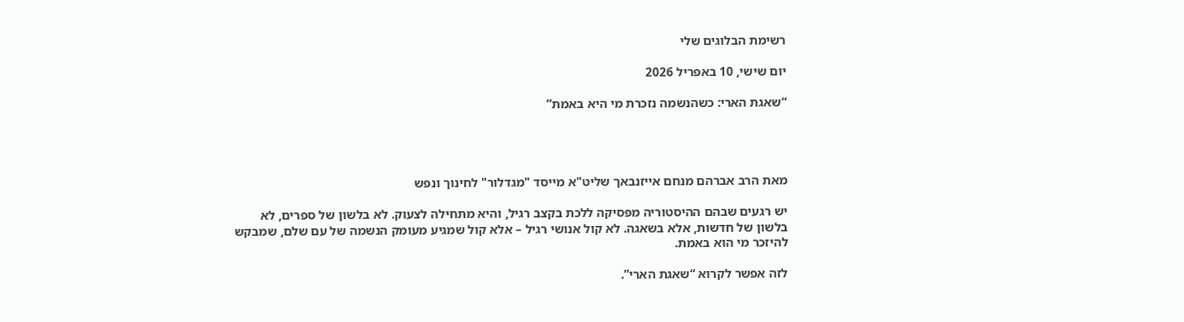רשימת הבלוגים שלי

יום שישי, 10 באפריל 2026

“שאגת הארי: כשהנשמה נזכרת מי היא באמת”




מאת הרב אברהם מנחם אייזנבאך שליט"א מייסד "מגדלור" לחינוך ונפש

יש רגעים שבהם ההיסטוריה מפסיקה ללכת בקצב רגיל, והיא מתחילה לצעוק. לא בלשון של ספרים, לא בלשון של חדשות, אלא בשאגה. לא קול אנושי רגיל – אלא קול שמגיע מעומק הנשמה של עם שלם, שמבקש להיזכר מי הוא באמת.

לזה אפשר לקרוא “שאגת הארי”.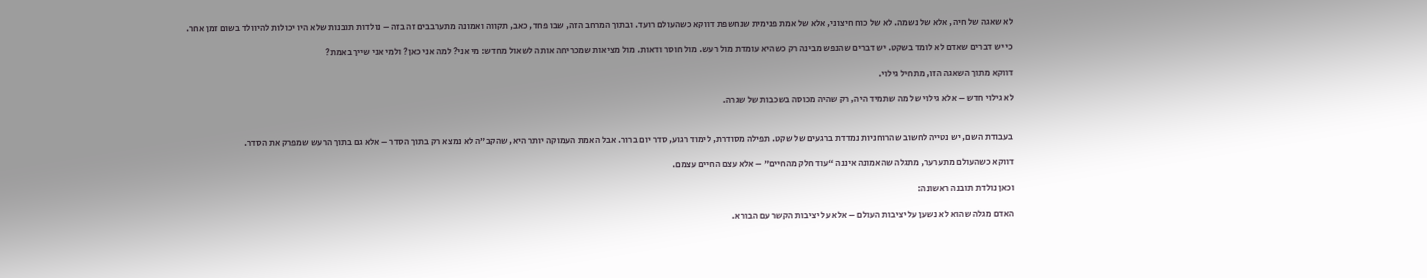לא שאגה של חיה, אלא של נשמה. לא של כוח חיצוני, אלא של אמת פנימית שנחשפת דווקא כשהעולם רועד. ובתוך המרחב הזה, שבו פחד, כאב, תקווה ואמונה מתערבבים זה בזה – נולדות תובנות שלא היו יכולות להיוולד בשום זמן אחר.

כי יש דברים שאדם לא לומד בשקט. יש דברים שהנפש מבינה רק כשהיא עומדת מול רעש. מול חוסר ודאות. מול מציאות שמכריחה אותה לשאול מחדש: מי אני? למה אני כאן? ולמי אני שייך באמת?

דווקא מתוך השאגה הזו, מתחיל גילוי.

לא גילוי חדש – אלא גילוי של מה שתמיד היה, רק שהיה מכוסה בשכבות של שגרה.


בעבודת השם, יש נטייה לחשוב שהרוחניות נמדדת ברגעים של שקט. תפילה מסודרת, לימוד רגוע, סדר יום ברור. אבל האמת העמוקה יותר היא, שהקב”ה לא נמצא רק בתוך הסדר – אלא גם בתוך הרעש שמפרק את הסדר.

דווקא כשהעולם מתערער, מתגלה שהאמונה איננה “עוד חלק מהחיים” – אלא עצם החיים עצמם.

וכאן נולדת תובנה ראשונה:

האדם מגלה שהוא לא נשען על יציבות העולם – אלא על יציבות הקשר עם הבורא.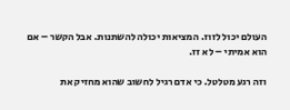העולם יכול לזוז. המציאות יכולה להשתנות. אבל הקשר – אם הוא אמיתי – לא זז.

וזה רגע מטלטל. כי אדם רגיל לחשוב שהוא מחזיק את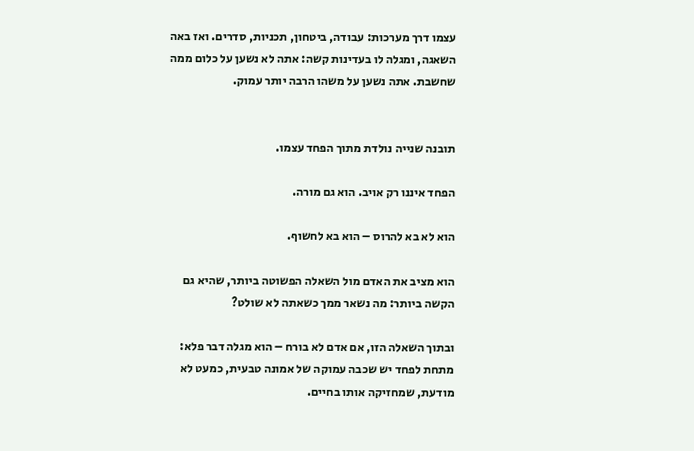עצמו דרך מערכות: עבודה, ביטחון, תכניות, סדרים. ואז באה השאגה, ומגלה לו בעדינות קשה: אתה לא נשען על כלום ממה שחשבת. אתה נשען על משהו הרבה יותר עמוק.


תובנה שנייה נולדת מתוך הפחד עצמו.

הפחד איננו רק אויב. הוא גם מורה.

הוא לא בא להרוס – הוא בא לחשוף.

הוא מציב את האדם מול השאלה הפשוטה ביותר, שהיא גם הקשה ביותר: מה נשאר ממך כשאתה לא שולט?

ובתוך השאלה הזו, אם אדם לא בורח – הוא מגלה דבר פלא: מתחת לפחד יש שכבה עמוקה של אמונה טבעית, כמעט לא מודעת, שמחזיקה אותו בחיים.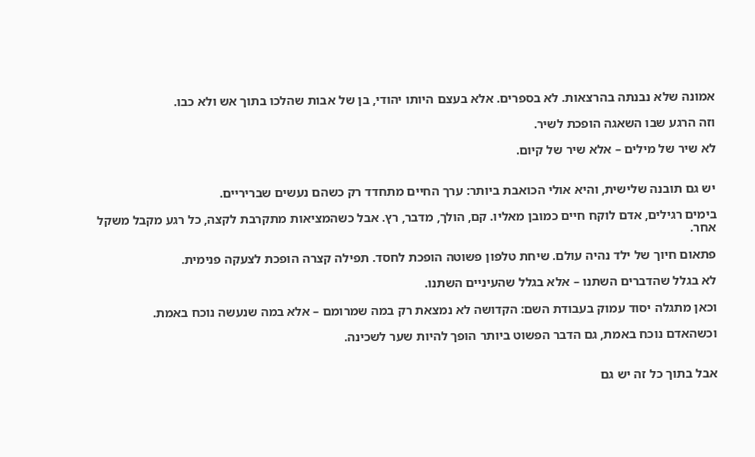אמונה שלא נבנתה בהרצאות. לא בספרים. אלא בעצם היותו יהודי, בן של אבות שהלכו בתוך אש ולא כבו.

וזה הרגע שבו השאגה הופכת לשיר.

לא שיר של מילים – אלא שיר של קיום.


יש גם תובנה שלישית, והיא אולי הכואבת ביותר: ערך החיים מתחדד רק כשהם נעשים שבריריים.

בימים רגילים, אדם לוקח חיים כמובן מאליו. קם, הולך, מדבר, רץ. אבל כשהמציאות מתקרבת לקצה, כל רגע מקבל משקל אחר.

פתאום חיוך של ילד נהיה עולם. שיחת טלפון פשוטה הופכת לחסד. תפילה קצרה הופכת לצעקה פנימית.

לא בגלל שהדברים השתנו – אלא בגלל שהעיניים השתנו.

וכאן מתגלה יסוד עמוק בעבודת השם: הקדושה לא נמצאת רק במה שמרומם – אלא במה שנעשה נוכח באמת.

וכשהאדם נוכח באמת, גם הדבר הפשוט ביותר הופך להיות שער לשכינה.


אבל בתוך כל זה יש גם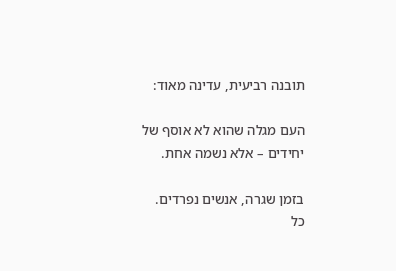תובנה רביעית, עדינה מאוד:

העם מגלה שהוא לא אוסף של יחידים – אלא נשמה אחת.

בזמן שגרה, אנשים נפרדים. כל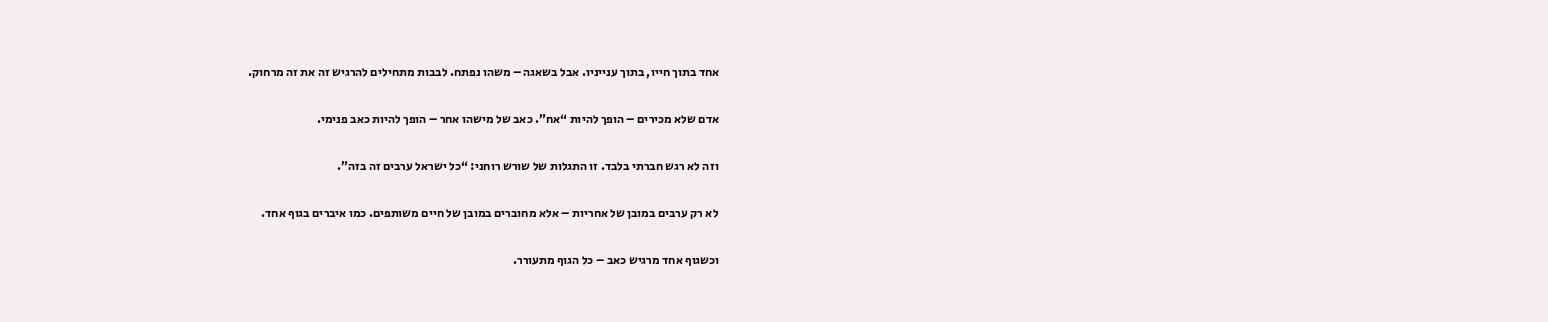אחד בתוך חייו, בתוך ענייניו. אבל בשאגה – משהו נפתח. לבבות מתחילים להרגיש זה את זה מרחוק.

אדם שלא מכירים – הופך להיות “אח”. כאב של מישהו אחר – הופך להיות כאב פנימי.

וזה לא רגש חברתי בלבד. זו התגלות של שורש רוחני: “כל ישראל ערבים זה בזה”.

לא רק ערבים במובן של אחריות – אלא מחוברים במובן של חיים משותפים. כמו איברים בגוף אחד.

וכשגוף אחד מרגיש כאב – כל הגוף מתעורר.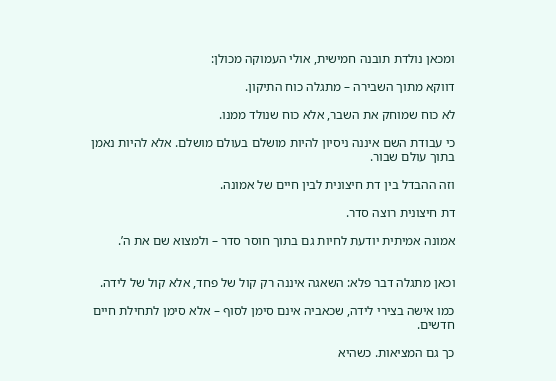ומכאן נולדת תובנה חמישית, אולי העמוקה מכולן:

דווקא מתוך השבירה – מתגלה כוח התיקון.

לא כוח שמוחק את השבר, אלא כוח שנולד ממנו.

כי עבודת השם איננה ניסיון להיות מושלם בעולם מושלם. אלא להיות נאמן בתוך עולם שבור.

וזה ההבדל בין דת חיצונית לבין חיים של אמונה.

דת חיצונית רוצה סדר.

אמונה אמיתית יודעת לחיות גם בתוך חוסר סדר – ולמצוא שם את ה’.


וכאן מתגלה דבר פלא: השאגה איננה רק קול של פחד, אלא קול של לידה.

כמו אישה בצירי לידה, שכאביה אינם סימן לסוף – אלא סימן לתחילת חיים חדשים.

כך גם המציאות. כשהיא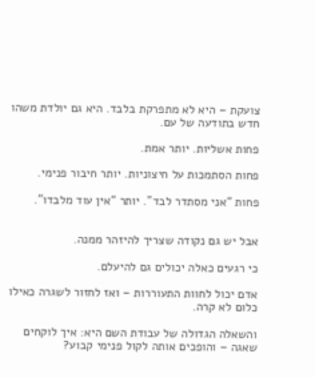צועקת – היא לא מתפרקת בלבד. היא גם יולדת משהו חדש בתודעה של עם.

פחות אשליות. יותר אמת.

פחות הסתמכות על חיצוניות. יותר חיבור פנימי.

פחות “אני מסתדר לבד”. יותר “אין עוד מלבדו”.


אבל יש גם נקודה שצריך להיזהר ממנה.

כי רגעים כאלה יכולים גם להיעלם.

אדם יכול לחוות התעוררות – ואז לחזור לשגרה כאילו כלום לא קרה.

והשאלה הגדולה של עבודת השם היא: איך לוקחים שאגה – והופכים אותה לקול פנימי קבוע?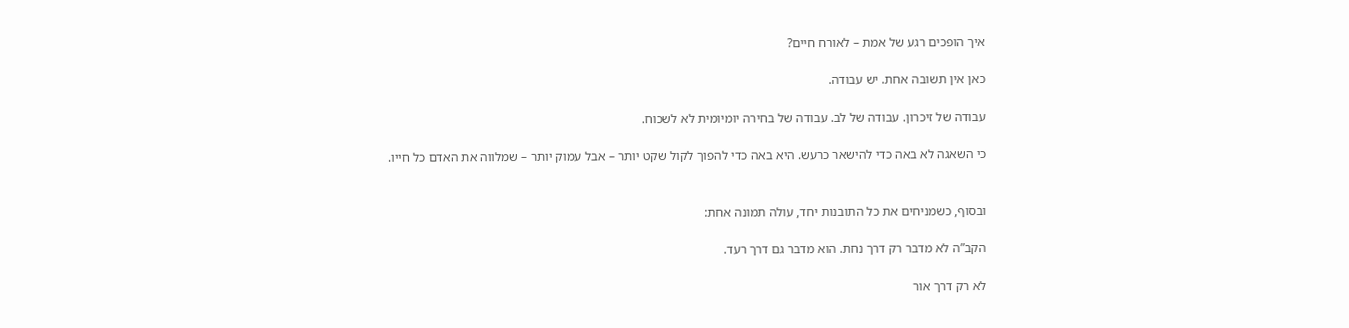איך הופכים רגע של אמת – לאורח חיים?

כאן אין תשובה אחת. יש עבודה.

עבודה של זיכרון. עבודה של לב. עבודה של בחירה יומיומית לא לשכוח.

כי השאגה לא באה כדי להישאר כרעש. היא באה כדי להפוך לקול שקט יותר – אבל עמוק יותר – שמלווה את האדם כל חייו.


ובסוף, כשמניחים את כל התובנות יחד, עולה תמונה אחת:

הקב”ה לא מדבר רק דרך נחת. הוא מדבר גם דרך רעד.

לא רק דרך אור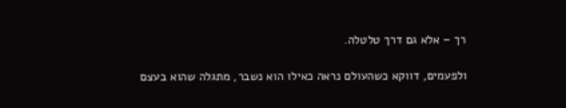רך – אלא גם דרך טלטלה.

ולפעמים, דווקא כשהעולם נראה כאילו הוא נשבר, מתגלה שהוא בעצם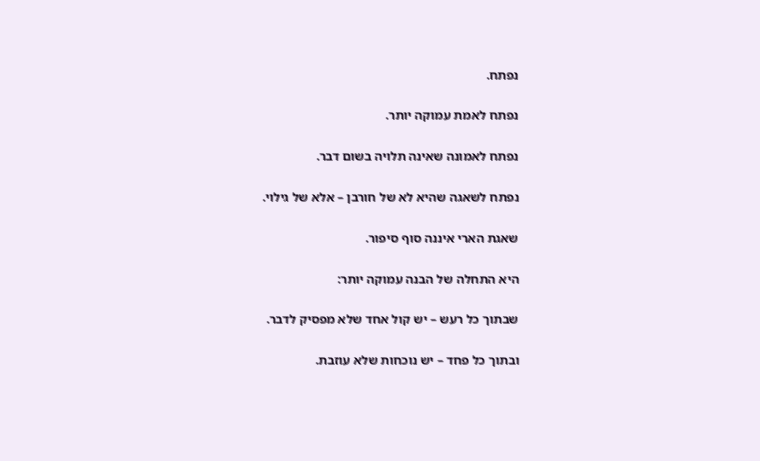נפתח.

נפתח לאמת עמוקה יותר.

נפתח לאמונה שאינה תלויה בשום דבר.

נפתח לשאגה שהיא לא של חורבן – אלא של גילוי.

שאגת הארי איננה סוף סיפור.

היא התחלה של הבנה עמוקה יותר:

שבתוך כל רעש – יש קול אחד שלא מפסיק לדבר.

ובתוך כל פחד – יש נוכחות שלא עוזבת.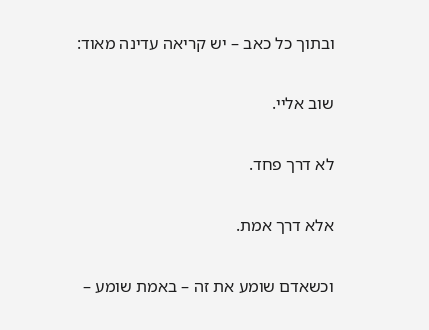ובתוך כל כאב – יש קריאה עדינה מאוד:

שוב אליי.

לא דרך פחד.

אלא דרך אמת.

וכשאדם שומע את זה – באמת שומע –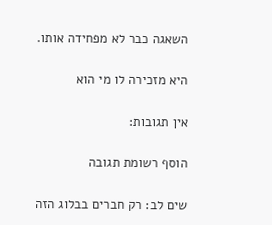השאגה כבר לא מפחידה אותו.

היא מזכירה לו מי הוא

אין תגובות:

הוסף רשומת תגובה

שים לב: רק חברים בבלוג הזה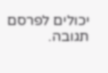יכולים לפרסם תגובה.